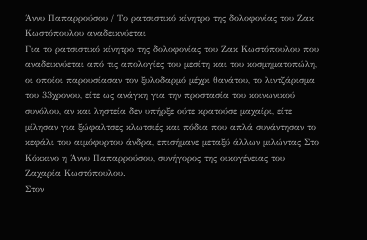Άννυ Παπαρρούσου / Το ρατσιστικό κίνητρο της δολοφονίας του Ζακ Κωστόπουλου αναδεικνύεται
Για το ρατσιστικό κίνητρο της δολοφονίας του Ζακ Κωστόπουλου που αναδεικνύεται από τις απολογίες του μεσίτη και του κοσμηματοπώλη, οι οποίοι παρουσίασαν τον ξυλοδαρμό μέχρι θανάτου, το λιντζάρισμα του 33χρονου, είτε ως ανάγκη για την προστασία του κοινωνικού συνόλου, αν και ληστεία δεν υπήρξε ούτε κρατούσε μαχαίρι, είτε μίλησαν για ξώφαλτσες κλωτσιές και πόδια που απλά συνάντησαν το κεφάλι του αιμόφυρτου άνδρα, επισήμανε μεταξύ άλλων μιλώντας Στο Κόκκινο η Άννυ Παπαρρούσου, συνήγορος της οικογένειας του Ζαχαρία Κωστόπουλου.
Στον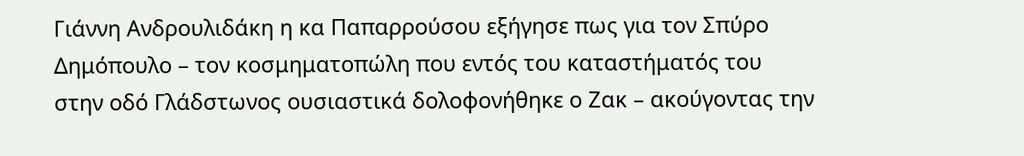Γιάννη Ανδρουλιδάκη η κα Παπαρρούσου εξήγησε πως για τον Σπύρο Δημόπουλο – τον κοσμηματοπώλη που εντός του καταστήματός του στην οδό Γλάδστωνος ουσιαστικά δολοφονήθηκε ο Ζακ – ακούγοντας την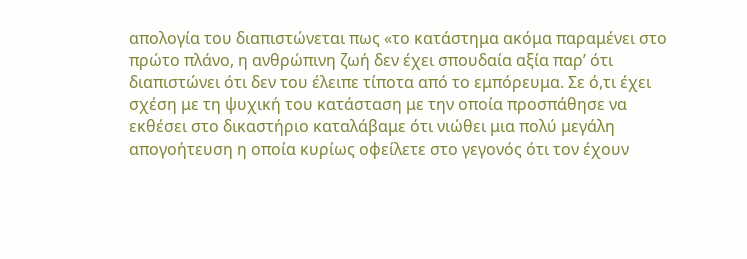απολογία του διαπιστώνεται πως «το κατάστημα ακόμα παραμένει στο πρώτο πλάνο, η ανθρώπινη ζωή δεν έχει σπουδαία αξία παρ’ ότι διαπιστώνει ότι δεν του έλειπε τίποτα από το εμπόρευμα. Σε ό,τι έχει σχέση με τη ψυχική του κατάσταση με την οποία προσπάθησε να εκθέσει στο δικαστήριο καταλάβαμε ότι νιώθει μια πολύ μεγάλη απογοήτευση η οποία κυρίως οφείλετε στο γεγονός ότι τον έχουν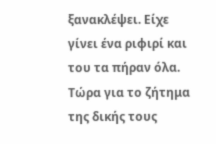ξανακλέψει. Είχε γίνει ένα ριφιρί και του τα πήραν όλα. Τώρα για το ζήτημα της δικής τους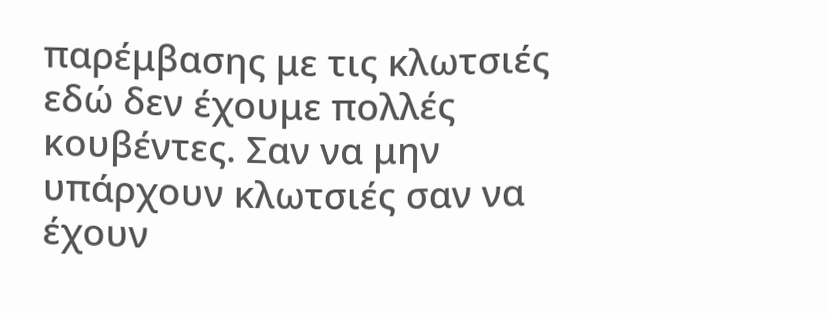παρέμβασης με τις κλωτσιές εδώ δεν έχουμε πολλές κουβέντες. Σαν να μην υπάρχουν κλωτσιές σαν να έχουν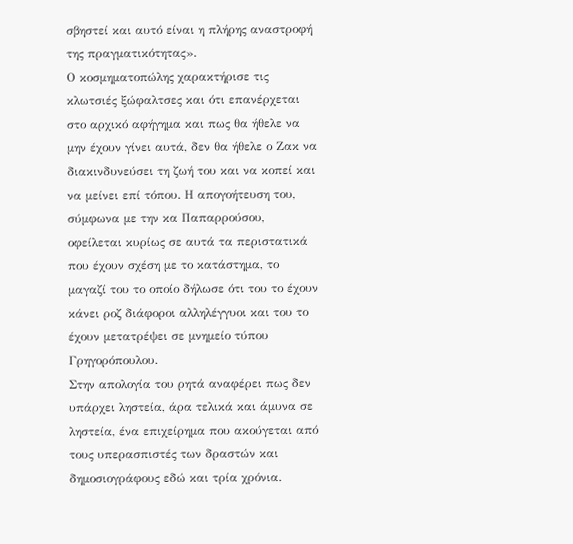σβηστεί και αυτό είναι η πλήρης αναστροφή της πραγματικότητας».
Ο κοσμηματοπώλης χαρακτήρισε τις κλωτσιές ξώφαλτσες και ότι επανέρχεται στο αρχικό αφήγημα και πως θα ήθελε να μην έχουν γίνει αυτά, δεν θα ήθελε ο Ζακ να διακινδυνεύσει τη ζωή του και να κοπεί και να μείνει επί τόπου. Η απογοήτευση του, σύμφωνα με την κα Παπαρρούσου, οφείλεται κυρίως σε αυτά τα περιστατικά που έχουν σχέση με το κατάστημα, το μαγαζί του το οποίο δήλωσε ότι του το έχουν κάνει ροζ διάφοροι αλληλέγγυοι και του το έχουν μετατρέψει σε μνημείο τύπου Γρηγορόπουλου.
Στην απολογία του ρητά αναφέρει πως δεν υπάρχει ληστεία, άρα τελικά και άμυνα σε ληστεία, ένα επιχείρημα που ακούγεται από τους υπερασπιστές των δραστών και δημοσιογράφους εδώ και τρία χρόνια.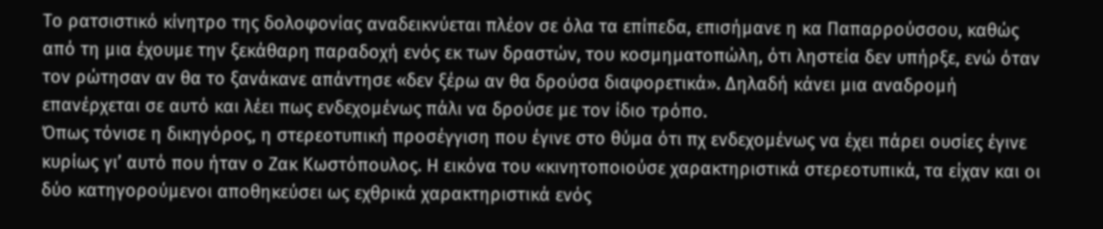Το ρατσιστικό κίνητρο της δολοφονίας αναδεικνύεται πλέον σε όλα τα επίπεδα, επισήμανε η κα Παπαρρούσσου, καθώς από τη μια έχουμε την ξεκάθαρη παραδοχή ενός εκ των δραστών, του κοσμηματοπώλη, ότι ληστεία δεν υπήρξε, ενώ όταν τον ρώτησαν αν θα το ξανάκανε απάντησε «δεν ξέρω αν θα δρούσα διαφορετικά». Δηλαδή κάνει μια αναδρομή επανέρχεται σε αυτό και λέει πως ενδεχομένως πάλι να δρούσε με τον ίδιο τρόπο.
Όπως τόνισε η δικηγόρος, η στερεοτυπική προσέγγιση που έγινε στο θύμα ότι πχ ενδεχομένως να έχει πάρει ουσίες έγινε κυρίως γι’ αυτό που ήταν ο Ζακ Κωστόπουλος. Η εικόνα του «κινητοποιούσε χαρακτηριστικά στερεοτυπικά, τα είχαν και οι δύο κατηγορούμενοι αποθηκεύσει ως εχθρικά χαρακτηριστικά ενός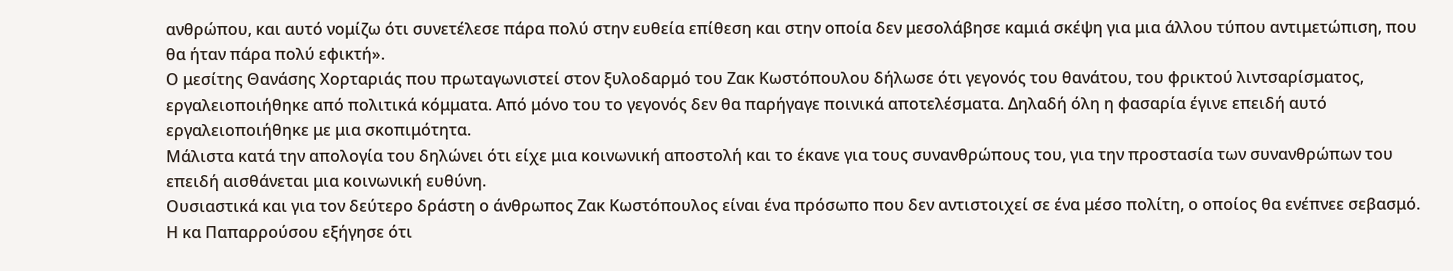ανθρώπου, και αυτό νομίζω ότι συνετέλεσε πάρα πολύ στην ευθεία επίθεση και στην οποία δεν μεσολάβησε καμιά σκέψη για μια άλλου τύπου αντιμετώπιση, που θα ήταν πάρα πολύ εφικτή».
Ο μεσίτης Θανάσης Χορταριάς που πρωταγωνιστεί στον ξυλοδαρμό του Ζακ Κωστόπουλου δήλωσε ότι γεγονός του θανάτου, του φρικτού λιντσαρίσματος, εργαλειοποιήθηκε από πολιτικά κόμματα. Από μόνο του το γεγονός δεν θα παρήγαγε ποινικά αποτελέσματα. Δηλαδή όλη η φασαρία έγινε επειδή αυτό εργαλειοποιήθηκε με μια σκοπιμότητα.
Μάλιστα κατά την απολογία του δηλώνει ότι είχε μια κοινωνική αποστολή και το έκανε για τους συνανθρώπους του, για την προστασία των συνανθρώπων του επειδή αισθάνεται μια κοινωνική ευθύνη.
Ουσιαστικά και για τον δεύτερο δράστη ο άνθρωπος Ζακ Κωστόπουλος είναι ένα πρόσωπο που δεν αντιστοιχεί σε ένα μέσο πολίτη, ο οποίος θα ενέπνεε σεβασμό.
Η κα Παπαρρούσου εξήγησε ότι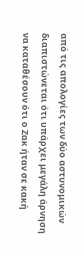από τις απολογίες των δύο αστυνομικών διαπιστώνεται ότι υπάρχει μεγάλη άρνηση να καταθέσουν ότι ο Ζακ ήταν σε κακή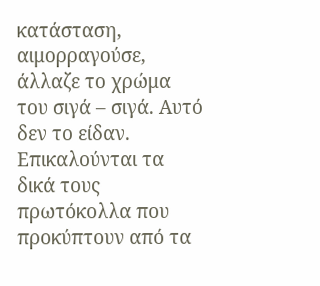κατάσταση, αιμορραγούσε, άλλαζε το χρώμα του σιγά – σιγά. Αυτό δεν το είδαν.
Επικαλούνται τα δικά τους πρωτόκολλα που προκύπτουν από τα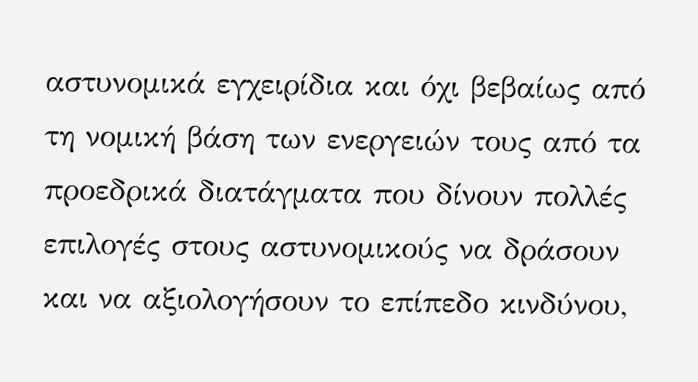αστυνομικά εγχειρίδια και όχι βεβαίως από τη νομική βάση των ενεργειών τους από τα προεδρικά διατάγματα που δίνουν πολλές επιλογές στους αστυνομικούς να δράσουν και να αξιολογήσουν το επίπεδο κινδύνου,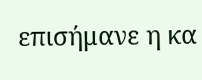επισήμανε η κα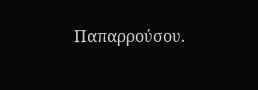Παπαρρούσου.